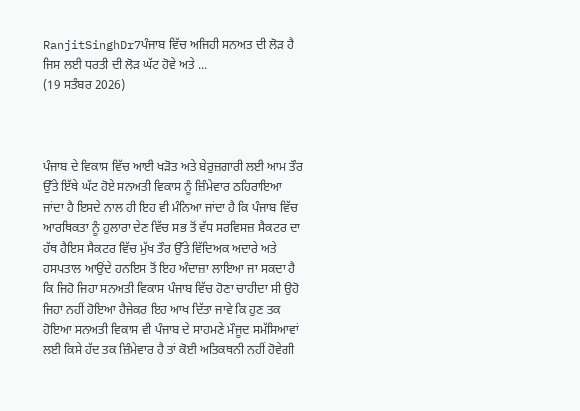RanjitSinghDr7ਪੰਜਾਬ ਵਿੱਚ ਅਜਿਹੀ ਸਨਅਤ ਦੀ ਲੋੜ ਹੈ ਜਿਸ ਲਈ ਧਰਤੀ ਦੀ ਲੋੜ ਘੱਟ ਹੋਵੇ ਅਤੇ ...
(19 ਸਤੰਬਰ 2026)



ਪੰਜਾਬ ਦੇ ਵਿਕਾਸ ਵਿੱਚ ਆਈ ਖੜੋਤ ਅਤੇ ਬੇਰੁਜ਼ਗਾਰੀ ਲਈ ਆਮ ਤੌਰ ਉੱਤੇ ਇੱਥੇ ਘੱਟ ਹੋਏ ਸਨਅਤੀ ਵਿਕਾਸ ਨੂੰ ਜ਼ਿੰਮੇਵਾਰ ਠਹਿਰਾਇਆ ਜਾਂਦਾ ਹੈ ਇਸਦੇ ਨਾਲ ਹੀ ਇਹ ਵੀ ਮੰਨਿਆ ਜਾਂਦਾ ਹੈ ਕਿ ਪੰਜਾਬ ਵਿੱਚ ਆਰਥਿਕਤਾ ਨੂੰ ਹੁਲਾਰਾ ਦੇਣ ਵਿੱਚ ਸਭ ਤੋਂ ਵੱਧ ਸਰਵਿਸਜ਼ ਸੈਕਟਰ ਦਾ ਹੱਥ ਹੈਇਸ ਸੈਕਟਰ ਵਿੱਚ ਮੁੱਖ ਤੌਰ ਉੱਤੇ ਵਿੱਦਿਅਕ ਅਦਾਰੇ ਅਤੇ ਹਸਪਤਾਲ ਆਉਂਦੇ ਹਨਇਸ ਤੋਂ ਇਹ ਅੰਦਾਜ਼ਾ ਲਾਇਆ ਜਾ ਸਕਦਾ ਹੈ ਕਿ ਜਿਹੋ ਜਿਹਾ ਸਨਅਤੀ ਵਿਕਾਸ ਪੰਜਾਬ ਵਿੱਚ ਹੋਣਾ ਚਾਹੀਦਾ ਸੀ ਉਹੋ ਜਿਹਾ ਨਹੀਂ ਹੋਇਆ ਹੈਜੇਕਰ ਇਹ ਆਖ ਦਿੱਤਾ ਜਾਵੇ ਕਿ ਹੁਣ ਤਕ ਹੋਇਆ ਸਨਅਤੀ ਵਿਕਾਸ ਵੀ ਪੰਜਾਬ ਦੇ ਸਾਹਮਣੇ ਮੌਜੂਦ ਸਮੱਸਿਆਵਾਂ ਲਈ ਕਿਸੇ ਹੱਦ ਤਕ ਜ਼ਿੰਮੇਵਾਰ ਹੈ ਤਾਂ ਕੋਈ ਅਤਿਕਥਨੀ ਨਹੀਂ ਹੋਵੇਗੀ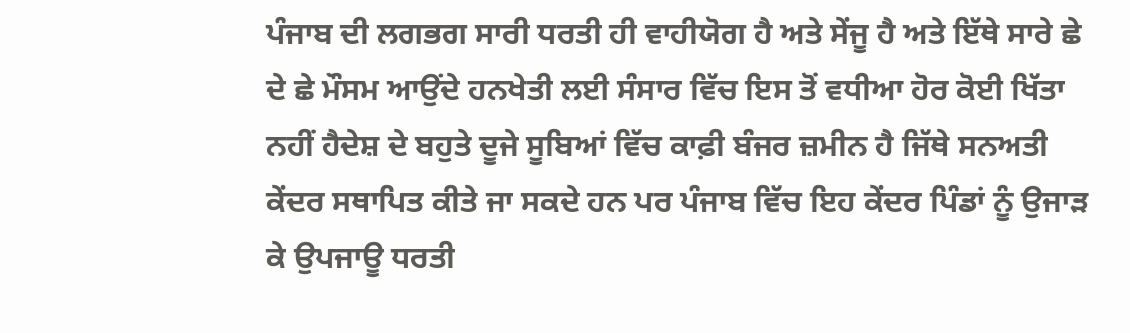ਪੰਜਾਬ ਦੀ ਲਗਭਗ ਸਾਰੀ ਧਰਤੀ ਹੀ ਵਾਹੀਯੋਗ ਹੈ ਅਤੇ ਸੇਂਜੂ ਹੈ ਅਤੇ ਇੱਥੇ ਸਾਰੇ ਛੇ ਦੇ ਛੇ ਮੌਸਮ ਆਉਂਦੇ ਹਨਖੇਤੀ ਲਈ ਸੰਸਾਰ ਵਿੱਚ ਇਸ ਤੋਂ ਵਧੀਆ ਹੋਰ ਕੋਈ ਖਿੱਤਾ ਨਹੀਂ ਹੈਦੇਸ਼ ਦੇ ਬਹੁਤੇ ਦੂਜੇ ਸੂਬਿਆਂ ਵਿੱਚ ਕਾਫ਼ੀ ਬੰਜਰ ਜ਼ਮੀਨ ਹੈ ਜਿੱਥੇ ਸਨਅਤੀ ਕੇਂਦਰ ਸਥਾਪਿਤ ਕੀਤੇ ਜਾ ਸਕਦੇ ਹਨ ਪਰ ਪੰਜਾਬ ਵਿੱਚ ਇਹ ਕੇਂਦਰ ਪਿੰਡਾਂ ਨੂੰ ਉਜਾੜ ਕੇ ਉਪਜਾਊ ਧਰਤੀ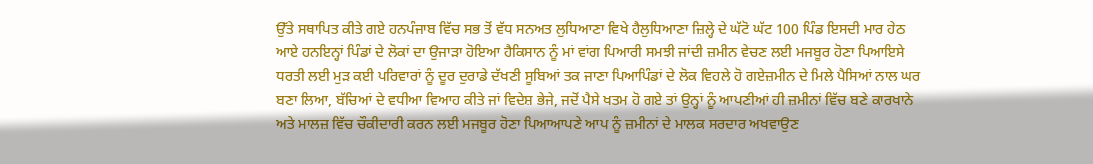ਉੱਤੇ ਸਥਾਪਿਤ ਕੀਤੇ ਗਏ ਹਨਪੰਜਾਬ ਵਿੱਚ ਸਭ ਤੋਂ ਵੱਧ ਸਨਅਤ ਲੁਧਿਆਣਾ ਵਿਖੇ ਹੈਲੁਧਿਆਣਾ ਜ਼ਿਲ੍ਹੇ ਦੇ ਘੱਟੋ ਘੱਟ 100 ਪਿੰਡ ਇਸਦੀ ਮਾਰ ਹੇਠ ਆਏ ਹਨਇਨ੍ਹਾਂ ਪਿੰਡਾਂ ਦੇ ਲੋਕਾਂ ਦਾ ਉਜਾੜਾ ਹੋਇਆ ਹੈਕਿਸਾਨ ਨੂੰ ਮਾਂ ਵਾਂਗ ਪਿਆਰੀ ਸਮਝੀ ਜਾਂਦੀ ਜ਼ਮੀਨ ਵੇਚਣ ਲਈ ਮਜਬੂਰ ਹੋਣਾ ਪਿਆਇਸੇ ਧਰਤੀ ਲਈ ਮੁੜ ਕਈ ਪਰਿਵਾਰਾਂ ਨੂੰ ਦੂਰ ਦੁਰਾਡੇ ਦੱਖਣੀ ਸੂਬਿਆਂ ਤਕ ਜਾਣਾ ਪਿਆਪਿੰਡਾਂ ਦੇ ਲੋਕ ਵਿਹਲੇ ਹੋ ਗਏਜ਼ਮੀਨ ਦੇ ਮਿਲੇ ਪੈਸਿਆਂ ਨਾਲ ਘਰ ਬਣਾ ਲਿਆ, ਬੱਚਿਆਂ ਦੇ ਵਧੀਆ ਵਿਆਹ ਕੀਤੇ ਜਾਂ ਵਿਦੇਸ਼ ਭੇਜੇ, ਜਦੋਂ ਪੈਸੇ ਖਤਮ ਹੋ ਗਏ ਤਾਂ ਉਨ੍ਹਾਂ ਨੂੰ ਆਪਣੀਆਂ ਹੀ ਜ਼ਮੀਨਾਂ ਵਿੱਚ ਬਣੇ ਕਾਰਖਾਨੇ ਅਤੇ ਮਾਲਜ਼ ਵਿੱਚ ਚੌਕੀਦਾਰੀ ਕਰਨ ਲਈ ਮਜਬੂਰ ਹੋਣਾ ਪਿਆਆਪਣੇ ਆਪ ਨੂੰ ਜ਼ਮੀਨਾਂ ਦੇ ਮਾਲਕ ਸਰਦਾਰ ਅਖਵਾਉਣ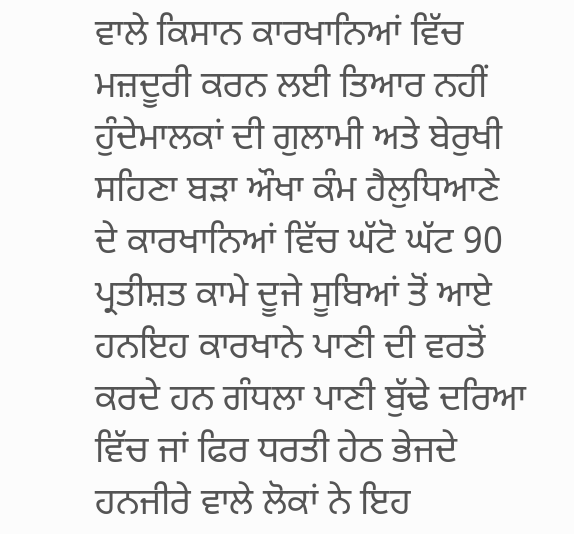ਵਾਲੇ ਕਿਸਾਨ ਕਾਰਖਾਨਿਆਂ ਵਿੱਚ ਮਜ਼ਦੂਰੀ ਕਰਨ ਲਈ ਤਿਆਰ ਨਹੀਂ ਹੁੰਦੇਮਾਲਕਾਂ ਦੀ ਗੁਲਾਮੀ ਅਤੇ ਬੇਰੁਖੀ ਸਹਿਣਾ ਬੜਾ ਔਖਾ ਕੰਮ ਹੈਲੁਧਿਆਣੇ ਦੇ ਕਾਰਖਾਨਿਆਂ ਵਿੱਚ ਘੱਟੋ ਘੱਟ 90 ਪ੍ਰਤੀਸ਼ਤ ਕਾਮੇ ਦੂਜੇ ਸੂਬਿਆਂ ਤੋਂ ਆਏ ਹਨਇਹ ਕਾਰਖਾਨੇ ਪਾਣੀ ਦੀ ਵਰਤੋਂ ਕਰਦੇ ਹਨ ਗੰਧਲਾ ਪਾਣੀ ਬੁੱਢੇ ਦਰਿਆ ਵਿੱਚ ਜਾਂ ਫਿਰ ਧਰਤੀ ਹੇਠ ਭੇਜਦੇ ਹਨਜੀਰੇ ਵਾਲੇ ਲੋਕਾਂ ਨੇ ਇਹ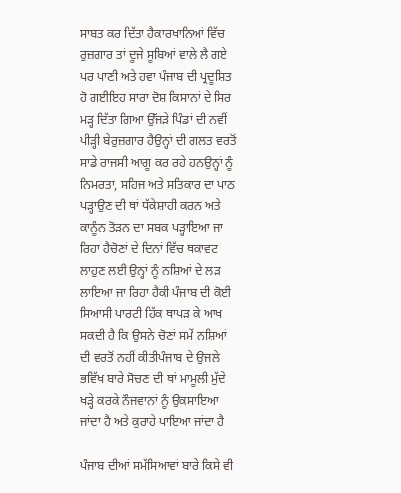ਸਾਬਤ ਕਰ ਦਿੱਤਾ ਹੈਕਾਰਖਾਨਿਆਂ ਵਿੱਚ ਰੁਜ਼ਗਾਰ ਤਾਂ ਦੂਜੇ ਸੂਬਿਆਂ ਵਾਲੇ ਲੈ ਗਏ ਪਰ ਪਾਣੀ ਅਤੇ ਹਵਾ ਪੰਜਾਬ ਦੀ ਪ੍ਰਦੂਸ਼ਿਤ ਹੋ ਗਈਇਹ ਸਾਰਾ ਦੋਸ਼ ਕਿਸਾਨਾਂ ਦੇ ਸਿਰ ਮੜ੍ਹ ਦਿੱਤਾ ਗਿਆ ਉੱਜੜੇ ਪਿੰਡਾਂ ਦੀ ਨਵੀਂ ਪੀੜ੍ਹੀ ਬੇਰੁਜ਼ਗਾਰ ਹੈਉਨ੍ਹਾਂ ਦੀ ਗਲਤ ਵਰਤੋਂ ਸਾਡੇ ਰਾਜਸੀ ਆਗੂ ਕਰ ਰਹੇ ਹਨਉਨ੍ਹਾਂ ਨੂੰ ਨਿਮਰਤਾ, ਸਹਿਜ ਅਤੇ ਸਤਿਕਾਰ ਦਾ ਪਾਠ ਪੜ੍ਹਾਉਣ ਦੀ ਥਾਂ ਧੱਕੇਸ਼ਾਹੀ ਕਰਨ ਅਤੇ ਕਾਨੂੰਨ ਤੋੜਨ ਦਾ ਸਬਕ ਪੜ੍ਹਾਇਆ ਜਾ ਰਿਹਾ ਹੈਚੋਣਾਂ ਦੇ ਦਿਨਾਂ ਵਿੱਚ ਥਕਾਵਟ ਲਾਹੁਣ ਲਈ ਉਨ੍ਹਾਂ ਨੂੰ ਨਸ਼ਿਆਂ ਦੇ ਲੜ ਲਾਇਆ ਜਾ ਰਿਹਾ ਹੈਕੀ ਪੰਜਾਬ ਦੀ ਕੋਈ ਸਿਆਸੀ ਪਾਰਟੀ ਹਿੱਕ ਥਾਪੜ ਕੇ ਆਖ ਸਕਦੀ ਹੈ ਕਿ ਉਸਨੇ ਚੋਣਾਂ ਸਮੇਂ ਨਸ਼ਿਆਂ ਦੀ ਵਰਤੋਂ ਨਹੀਂ ਕੀਤੀਪੰਜਾਬ ਦੇ ਉਜਲੇ ਭਵਿੱਖ ਬਾਰੇ ਸੋਚਣ ਦੀ ਥਾਂ ਮਾਮੂਲੀ ਮੁੱਦੇ ਖੜ੍ਹੇ ਕਰਕੇ ਨੌਜਵਾਨਾਂ ਨੂੰ ਉਕਸਾਇਆ ਜਾਂਦਾ ਹੈ ਅਤੇ ਕੁਰਾਹੇ ਪਾਇਆ ਜਾਂਦਾ ਹੈ

ਪੰਜਾਬ ਦੀਆਂ ਸਮੱਸਿਆਵਾਂ ਬਾਰੇ ਕਿਸੇ ਵੀ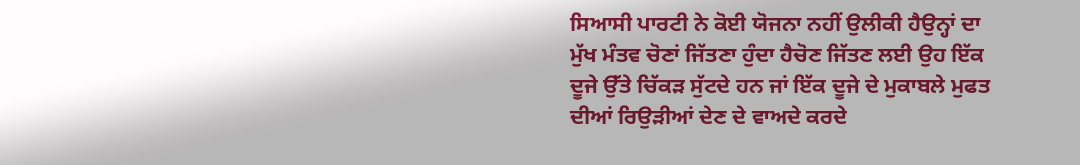ਸਿਆਸੀ ਪਾਰਟੀ ਨੇ ਕੋਈ ਯੋਜਨਾ ਨਹੀਂ ਉਲੀਕੀ ਹੈਉਨ੍ਹਾਂ ਦਾ ਮੁੱਖ ਮੰਤਵ ਚੋਣਾਂ ਜਿੱਤਣਾ ਹੁੰਦਾ ਹੈਚੋਣ ਜਿੱਤਣ ਲਈ ਉਹ ਇੱਕ ਦੂਜੇ ਉੱਤੇ ਚਿੱਕੜ ਸੁੱਟਦੇ ਹਨ ਜਾਂ ਇੱਕ ਦੂਜੇ ਦੇ ਮੁਕਾਬਲੇ ਮੁਫਤ ਦੀਆਂ ਰਿਉੜੀਆਂ ਦੇਣ ਦੇ ਵਾਅਦੇ ਕਰਦੇ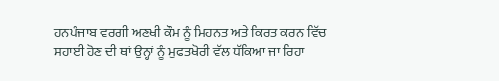ਹਨਪੰਜਾਬ ਵਰਗੀ ਅਣਖੀ ਕੌਮ ਨੂੰ ਮਿਹਨਤ ਅਤੇ ਕਿਰਤ ਕਰਨ ਵਿੱਚ ਸਹਾਈ ਹੋਣ ਦੀ ਥਾਂ ਉਨ੍ਹਾਂ ਨੂੰ ਮੁਫਤਖੋਰੀ ਵੱਲ ਧੱਕਿਆ ਜਾ ਰਿਹਾ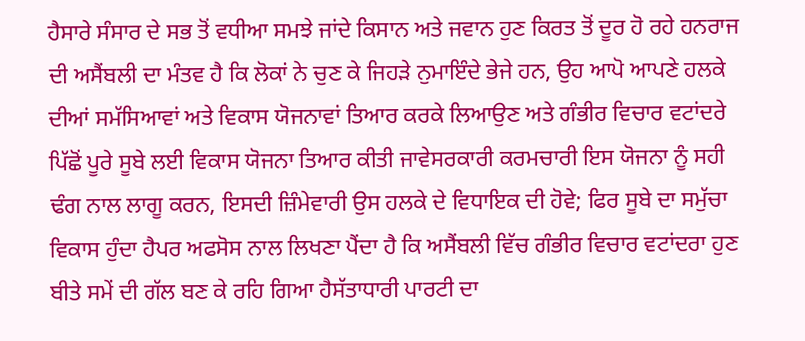ਹੈਸਾਰੇ ਸੰਸਾਰ ਦੇ ਸਭ ਤੋਂ ਵਧੀਆ ਸਮਝੇ ਜਾਂਦੇ ਕਿਸਾਨ ਅਤੇ ਜਵਾਨ ਹੁਣ ਕਿਰਤ ਤੋਂ ਦੂਰ ਹੋ ਰਹੇ ਹਨਰਾਜ ਦੀ ਅਸੈਂਬਲੀ ਦਾ ਮੰਤਵ ਹੈ ਕਿ ਲੋਕਾਂ ਨੇ ਚੁਣ ਕੇ ਜਿਹੜੇ ਨੁਮਾਇੰਦੇ ਭੇਜੇ ਹਨ, ਉਹ ਆਪੋ ਆਪਣੇ ਹਲਕੇ ਦੀਆਂ ਸਮੱਸਿਆਵਾਂ ਅਤੇ ਵਿਕਾਸ ਯੋਜਨਾਵਾਂ ਤਿਆਰ ਕਰਕੇ ਲਿਆਉਣ ਅਤੇ ਗੰਭੀਰ ਵਿਚਾਰ ਵਟਾਂਦਰੇ ਪਿੱਛੋਂ ਪੂਰੇ ਸੂਬੇ ਲਈ ਵਿਕਾਸ ਯੋਜਨਾ ਤਿਆਰ ਕੀਤੀ ਜਾਵੇਸਰਕਾਰੀ ਕਰਮਚਾਰੀ ਇਸ ਯੋਜਨਾ ਨੂੰ ਸਹੀ ਢੰਗ ਨਾਲ ਲਾਗੂ ਕਰਨ, ਇਸਦੀ ਜ਼ਿੰਮੇਵਾਰੀ ਉਸ ਹਲਕੇ ਦੇ ਵਿਧਾਇਕ ਦੀ ਹੋਵੇ; ਫਿਰ ਸੂਬੇ ਦਾ ਸਮੁੱਚਾ ਵਿਕਾਸ ਹੁੰਦਾ ਹੈਪਰ ਅਫਸੋਸ ਨਾਲ ਲਿਖਣਾ ਪੈਂਦਾ ਹੈ ਕਿ ਅਸੈਂਬਲੀ ਵਿੱਚ ਗੰਭੀਰ ਵਿਚਾਰ ਵਟਾਂਦਰਾ ਹੁਣ ਬੀਤੇ ਸਮੇਂ ਦੀ ਗੱਲ ਬਣ ਕੇ ਰਹਿ ਗਿਆ ਹੈਸੱਤਾਧਾਰੀ ਪਾਰਟੀ ਦਾ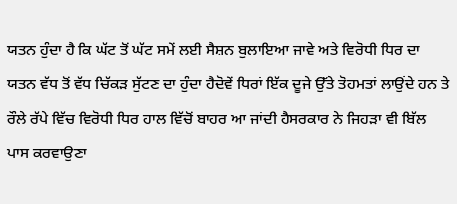ਯਤਨ ਹੁੰਦਾ ਹੈ ਕਿ ਘੱਟ ਤੋਂ ਘੱਟ ਸਮੇਂ ਲਈ ਸੈਸ਼ਨ ਬੁਲਾਇਆ ਜਾਵੇ ਅਤੇ ਵਿਰੋਧੀ ਧਿਰ ਦਾ ਯਤਨ ਵੱਧ ਤੋਂ ਵੱਧ ਚਿੱਕੜ ਸੁੱਟਣ ਦਾ ਹੁੰਦਾ ਹੈਦੋਵੇਂ ਧਿਰਾਂ ਇੱਕ ਦੂਜੇ ਉੱਤੇ ਤੋਹਮਤਾਂ ਲਾਉਂਦੇ ਹਨ ਤੇ ਰੌਲੇ ਰੱਪੇ ਵਿੱਚ ਵਿਰੋਧੀ ਧਿਰ ਹਾਲ ਵਿੱਚੋਂ ਬਾਹਰ ਆ ਜਾਂਦੀ ਹੈਸਰਕਾਰ ਨੇ ਜਿਹੜਾ ਵੀ ਬਿੱਲ ਪਾਸ ਕਰਵਾਉਣਾ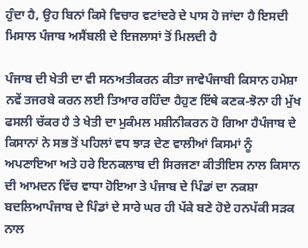ਹੁੰਦਾ ਹੈ, ਉਹ ਬਿਨਾਂ ਕਿਸੇ ਵਿਚਾਰ ਵਟਾਂਦਰੇ ਦੇ ਪਾਸ ਹੋ ਜਾਂਦਾ ਹੈ ਇਸਦੀ ਮਿਸਾਲ ਪੰਜਾਬ ਅਸੈਂਬਲੀ ਦੇ ਇਜਲਾਸਾਂ ਤੋਂ ਮਿਲਦੀ ਹੈ

ਪੰਜਾਬ ਦੀ ਖੇਤੀ ਦਾ ਵੀ ਸਨਅਤੀਕਰਨ ਕੀਤਾ ਜਾਵੇਪੰਜਾਬੀ ਕਿਸਾਨ ਹਮੇਸ਼ਾ ਨਵੇਂ ਤਜਰਬੇ ਕਰਨ ਲਈ ਤਿਆਰ ਰਹਿੰਦਾ ਹੈਹੁਣ ਇੱਥੇ ਕਣਕ-ਝੋਨਾ ਹੀ ਮੁੱਖ ਫਸਲੀ ਚੱਕਰ ਹੈ ਤੇ ਖੇਤੀ ਦਾ ਮੁਕੰਮਲ ਮਸ਼ੀਨੀਕਰਨ ਹੋ ਗਿਆ ਹੈਪੰਜਾਬ ਦੇ ਕਿਸਾਨਾਂ ਨੇ ਸਭ ਤੋਂ ਪਹਿਲਾਂ ਵਧ ਝਾੜ ਦੇਣ ਵਾਲੀਆਂ ਕਿਸਮਾਂ ਨੂੰ ਅਪਣਾਇਆ ਅਤੇ ਹਰੇ ਇਨਕਲਾਬ ਦੀ ਸਿਰਜਣਾ ਕੀਤੀਇਸ ਨਾਲ ਕਿਸਾਨ ਦੀ ਆਮਦਨ ਵਿੱਚ ਵਾਧਾ ਹੋਇਆ ਤੇ ਪੰਜਾਬ ਦੇ ਪਿੰਡਾਂ ਦਾ ਨਕਸ਼ਾ ਬਦਲਿਆਪੰਜਾਬ ਦੇ ਪਿੰਡਾਂ ਦੇ ਸਾਰੇ ਘਰ ਹੀ ਪੱਕੇ ਬਣੇ ਹੋਏ ਹਨਪੱਕੀ ਸੜਕ ਨਾਲ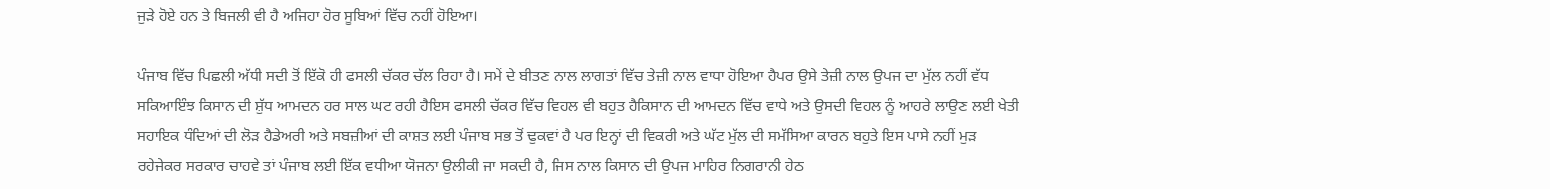ਜੁੜੇ ਹੋਏ ਹਨ ਤੇ ਬਿਜਲੀ ਵੀ ਹੈ ਅਜਿਹਾ ਹੋਰ ਸੂਬਿਆਂ ਵਿੱਚ ਨਹੀਂ ਹੋਇਆ।

ਪੰਜਾਬ ਵਿੱਚ ਪਿਛਲੀ ਅੱਧੀ ਸਦੀ ਤੋਂ ਇੱਕੋ ਹੀ ਫਸਲੀ ਚੱਕਰ ਚੱਲ ਰਿਹਾ ਹੈ। ਸਮੇਂ ਦੇ ਬੀਤਣ ਨਾਲ ਲਾਗਤਾਂ ਵਿੱਚ ਤੇਜ਼ੀ ਨਾਲ ਵਾਧਾ ਹੋਇਆ ਹੈਪਰ ਉਸੇ ਤੇਜ਼ੀ ਨਾਲ ਉਪਜ ਦਾ ਮੁੱਲ ਨਹੀਂ ਵੱਧ ਸਕਿਆਇੰਝ ਕਿਸਾਨ ਦੀ ਸ਼ੁੱਧ ਆਮਦਨ ਹਰ ਸਾਲ ਘਟ ਰਹੀ ਹੈਇਸ ਫਸਲੀ ਚੱਕਰ ਵਿੱਚ ਵਿਹਲ ਵੀ ਬਹੁਤ ਹੈਕਿਸਾਨ ਦੀ ਆਮਦਨ ਵਿੱਚ ਵਾਧੇ ਅਤੇ ਉਸਦੀ ਵਿਹਲ ਨੂੰ ਆਹਰੇ ਲਾਉਣ ਲਈ ਖੇਤੀ ਸਹਾਇਕ ਧੰਦਿਆਂ ਦੀ ਲੋੜ ਹੈਡੇਅਰੀ ਅਤੇ ਸਬਜ਼ੀਆਂ ਦੀ ਕਾਸ਼ਤ ਲਈ ਪੰਜਾਬ ਸਭ ਤੋਂ ਢੁਕਵਾਂ ਹੈ ਪਰ ਇਨ੍ਹਾਂ ਦੀ ਵਿਕਰੀ ਅਤੇ ਘੱਟ ਮੁੱਲ ਦੀ ਸਮੱਸਿਆ ਕਾਰਨ ਬਹੁਤੇ ਇਸ ਪਾਸੇ ਨਹੀਂ ਮੁੜ ਰਹੇਜੇਕਰ ਸਰਕਾਰ ਚਾਹਵੇ ਤਾਂ ਪੰਜਾਬ ਲਈ ਇੱਕ ਵਧੀਆ ਯੋਜਨਾ ਉਲੀਕੀ ਜਾ ਸਕਦੀ ਹੈ, ਜਿਸ ਨਾਲ ਕਿਸਾਨ ਦੀ ਉਪਜ ਮਾਹਿਰ ਨਿਗਰਾਨੀ ਹੇਠ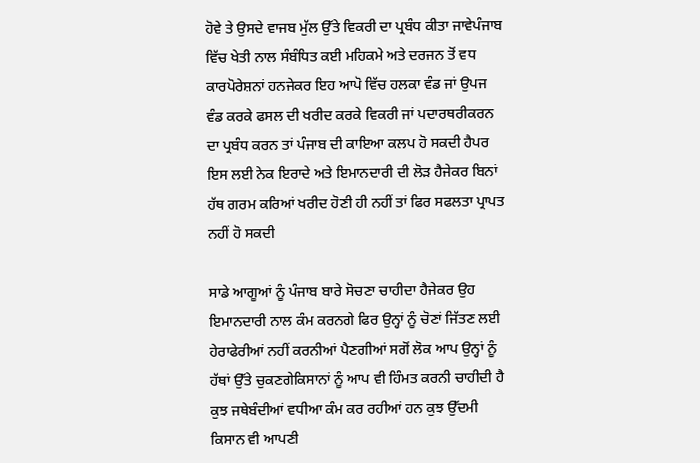ਹੋਵੇ ਤੇ ਉਸਦੇ ਵਾਜਬ ਮੁੱਲ ਉੱਤੇ ਵਿਕਰੀ ਦਾ ਪ੍ਰਬੰਧ ਕੀਤਾ ਜਾਵੇਪੰਜਾਬ ਵਿੱਚ ਖੇਤੀ ਨਾਲ ਸੰਬੰਧਿਤ ਕਈ ਮਹਿਕਮੇ ਅਤੇ ਦਰਜਨ ਤੋਂ ਵਧ ਕਾਰਪੋਰੇਸ਼ਨਾਂ ਹਨਜੇਕਰ ਇਹ ਆਪੋ ਵਿੱਚ ਹਲਕਾ ਵੰਡ ਜਾਂ ਉਪਜ ਵੰਡ ਕਰਕੇ ਫਸਲ ਦੀ ਖਰੀਦ ਕਰਕੇ ਵਿਕਰੀ ਜਾਂ ਪਦਾਰਥਰੀਕਰਨ ਦਾ ਪ੍ਰਬੰਧ ਕਰਨ ਤਾਂ ਪੰਜਾਬ ਦੀ ਕਾਇਆ ਕਲਪ ਹੋ ਸਕਦੀ ਹੈਪਰ ਇਸ ਲਈ ਨੇਕ ਇਰਾਦੇ ਅਤੇ ਇਮਾਨਦਾਰੀ ਦੀ ਲੋੜ ਹੈਜੇਕਰ ਬਿਨਾਂ ਹੱਥ ਗਰਮ ਕਰਿਆਂ ਖਰੀਦ ਹੋਣੀ ਹੀ ਨਹੀਂ ਤਾਂ ਫਿਰ ਸਫਲਤਾ ਪ੍ਰਾਪਤ ਨਹੀਂ ਹੋ ਸਕਦੀ

ਸਾਡੇ ਆਗੂਆਂ ਨੂੰ ਪੰਜਾਬ ਬਾਰੇ ਸੋਚਣਾ ਚਾਹੀਦਾ ਹੈਜੇਕਰ ਉਹ ਇਮਾਨਦਾਰੀ ਨਾਲ ਕੰਮ ਕਰਨਗੇ ਫਿਰ ਉਨ੍ਹਾਂ ਨੂੰ ਚੋਣਾਂ ਜਿੱਤਣ ਲਈ ਹੇਰਾਫੇਰੀਆਂ ਨਹੀਂ ਕਰਨੀਆਂ ਪੈਣਗੀਆਂ ਸਗੋਂ ਲੋਕ ਆਪ ਉਨ੍ਹਾਂ ਨੂੰ ਹੱਥਾਂ ਉੱਤੇ ਚੁਕਣਗੇਕਿਸਾਨਾਂ ਨੂੰ ਆਪ ਵੀ ਹਿੰਮਤ ਕਰਨੀ ਚਾਹੀਦੀ ਹੈ ਕੁਝ ਜਥੇਬੰਦੀਆਂ ਵਧੀਆ ਕੰਮ ਕਰ ਰਹੀਆਂ ਹਨ ਕੁਝ ਉੱਦਮੀ ਕਿਸਾਨ ਵੀ ਆਪਣੀ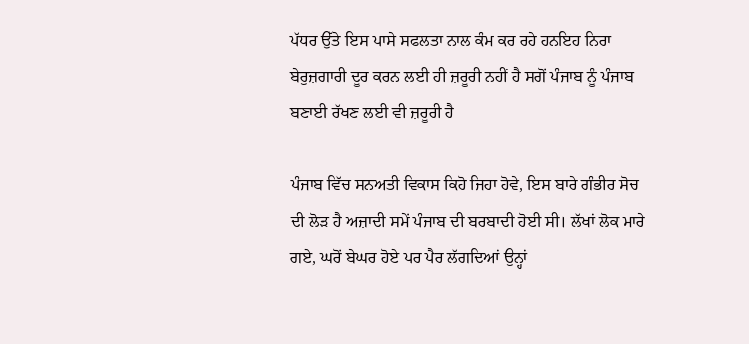ਪੱਧਰ ਉੱਤੇ ਇਸ ਪਾਸੇ ਸਫਲਤਾ ਨਾਲ ਕੰਮ ਕਰ ਰਹੇ ਹਨਇਹ ਨਿਰਾ ਬੇਰੁਜ਼ਗਾਰੀ ਦੂਰ ਕਰਨ ਲਈ ਹੀ ਜ਼ਰੂਰੀ ਨਹੀਂ ਹੈ ਸਗੋਂ ਪੰਜਾਬ ਨੂੰ ਪੰਜਾਬ ਬਣਾਈ ਰੱਖਣ ਲਈ ਵੀ ਜ਼ਰੂਰੀ ਹੈ

ਪੰਜਾਬ ਵਿੱਚ ਸਨਅਤੀ ਵਿਕਾਸ ਕਿਹੋ ਜਿਹਾ ਹੋਵੇ, ਇਸ ਬਾਰੇ ਗੰਭੀਰ ਸੋਚ ਦੀ ਲੋੜ ਹੈ ਅਜ਼ਾਦੀ ਸਮੇਂ ਪੰਜਾਬ ਦੀ ਬਰਬਾਦੀ ਹੋਈ ਸੀ। ਲੱਖਾਂ ਲੋਕ ਮਾਰੇ ਗਏ, ਘਰੋਂ ਬੇਘਰ ਹੋਏ ਪਰ ਪੈਰ ਲੱਗਦਿਆਂ ਉਨ੍ਹਾਂ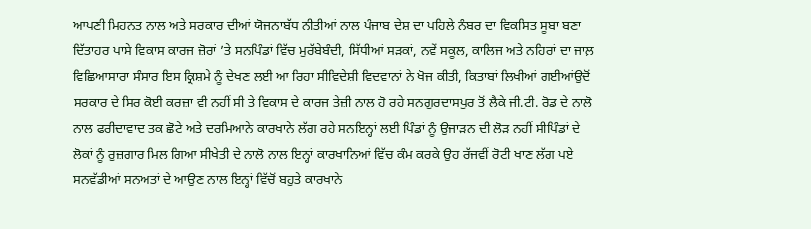ਆਪਣੀ ਮਿਹਨਤ ਨਾਲ ਅਤੇ ਸਰਕਾਰ ਦੀਆਂ ਯੋਜਨਾਬੱਧ ਨੀਤੀਆਂ ਨਾਲ ਪੰਜਾਬ ਦੇਸ਼ ਦਾ ਪਹਿਲੇ ਨੰਬਰ ਦਾ ਵਿਕਸਿਤ ਸੂਬਾ ਬਣਾ ਦਿੱਤਾਹਰ ਪਾਸੇ ਵਿਕਾਸ ਕਾਰਜ ਜ਼ੋਰਾਂ ’ਤੇ ਸਨਪਿੰਡਾਂ ਵਿੱਚ ਮੁਰੱਬੇਬੰਦੀ, ਸਿੱਧੀਆਂ ਸੜਕਾਂ, ਨਵੇਂ ਸਕੂਲ, ਕਾਲਿਜ ਅਤੇ ਨਹਿਰਾਂ ਦਾ ਜਾਲ਼ ਵਿਛਿਆਸਾਰਾ ਸੰਸਾਰ ਇਸ ਕ੍ਰਿਸ਼ਮੇ ਨੂੰ ਦੇਖਣ ਲਈ ਆ ਰਿਹਾ ਸੀਵਿਦੇਸ਼ੀ ਵਿਦਵਾਨਾਂ ਨੇ ਖੋਜ ਕੀਤੀ, ਕਿਤਾਬਾਂ ਲਿਖੀਆਂ ਗਈਆਂਉਦੋਂ ਸਰਕਾਰ ਦੇ ਸਿਰ ਕੋਈ ਕਰਜ਼ਾ ਵੀ ਨਹੀਂ ਸੀ ਤੇ ਵਿਕਾਸ ਦੇ ਕਾਰਜ ਤੇਜ਼ੀ ਨਾਲ ਹੋ ਰਹੇ ਸਨਗੁਰਦਾਸਪੁਰ ਤੋਂ ਲੈਕੇ ਜੀ.ਟੀ. ਰੋਡ ਦੇ ਨਾਲੋ ਨਾਲ ਫਰੀਦਾਵਾਦ ਤਕ ਛੋਟੇ ਅਤੇ ਦਰਮਿਆਨੇ ਕਾਰਖਾਨੇ ਲੱਗ ਰਹੇ ਸਨਇਨ੍ਹਾਂ ਲਈ ਪਿੰਡਾਂ ਨੂੰ ਉਜਾੜਨ ਦੀ ਲੋੜ ਨਹੀਂ ਸੀਪਿੰਡਾਂ ਦੇ ਲੋਕਾਂ ਨੂੰ ਰੁਜ਼ਗਾਰ ਮਿਲ ਗਿਆ ਸੀਖੇਤੀ ਦੇ ਨਾਲੋ ਨਾਲ ਇਨ੍ਹਾਂ ਕਾਰਖਾਨਿਆਂ ਵਿੱਚ ਕੰਮ ਕਰਕੇ ਉਹ ਰੱਜਵੀਂ ਰੋਟੀ ਖਾਣ ਲੱਗ ਪਏ ਸਨਵੱਡੀਆਂ ਸਨਅਤਾਂ ਦੇ ਆਉਣ ਨਾਲ ਇਨ੍ਹਾਂ ਵਿੱਚੋਂ ਬਹੁਤੇ ਕਾਰਖਾਨੇ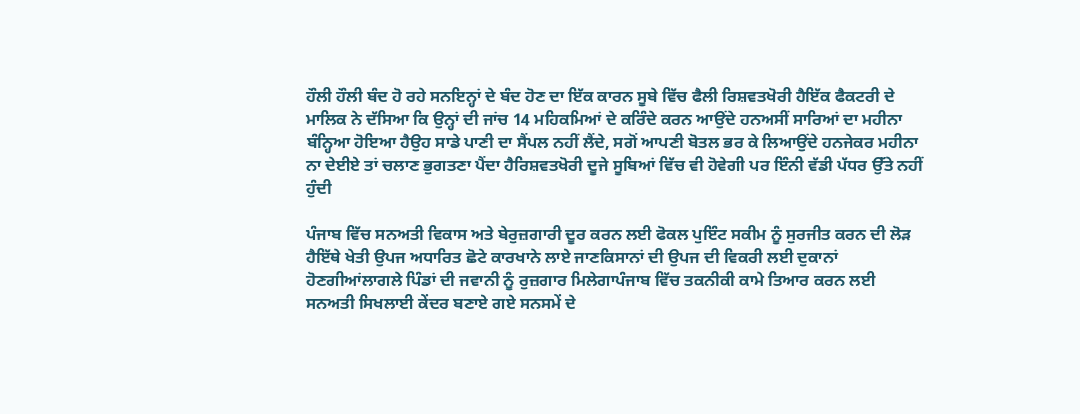ਹੌਲੀ ਹੌਲੀ ਬੰਦ ਹੋ ਰਹੇ ਸਨਇਨ੍ਹਾਂ ਦੇ ਬੰਦ ਹੋਣ ਦਾ ਇੱਕ ਕਾਰਨ ਸੂਬੇ ਵਿੱਚ ਫੈਲੀ ਰਿਸ਼ਵਤਖੋਰੀ ਹੈਇੱਕ ਫੈਕਟਰੀ ਦੇ ਮਾਲਿਕ ਨੇ ਦੱਸਿਆ ਕਿ ਉਨ੍ਹਾਂ ਦੀ ਜਾਂਚ 14 ਮਹਿਕਮਿਆਂ ਦੇ ਕਰਿੰਦੇ ਕਰਨ ਆਉਂਦੇ ਹਨਅਸੀਂ ਸਾਰਿਆਂ ਦਾ ਮਹੀਨਾ ਬੰਨ੍ਹਿਆ ਹੋਇਆ ਹੈਉਹ ਸਾਡੇ ਪਾਣੀ ਦਾ ਸੈਂਪਲ ਨਹੀਂ ਲੈਂਦੇ, ਸਗੋਂ ਆਪਣੀ ਬੋਤਲ ਭਰ ਕੇ ਲਿਆਉਂਦੇ ਹਨਜੇਕਰ ਮਹੀਨਾ ਨਾ ਦੇਈਏ ਤਾਂ ਚਲਾਣ ਭੁਗਤਣਾ ਪੈਂਦਾ ਹੈਰਿਸ਼ਵਤਖੋਰੀ ਦੂਜੇ ਸੂਬਿਆਂ ਵਿੱਚ ਵੀ ਹੋਵੇਗੀ ਪਰ ਇੰਨੀ ਵੱਡੀ ਪੱਧਰ ਉੱਤੇ ਨਹੀਂ ਹੁੰਦੀ

ਪੰਜਾਬ ਵਿੱਚ ਸਨਅਤੀ ਵਿਕਾਸ ਅਤੇ ਬੇਰੁਜ਼ਗਾਰੀ ਦੂਰ ਕਰਨ ਲਈ ਫੋਕਲ ਪੁਇੰਟ ਸਕੀਮ ਨੂੰ ਸੁਰਜੀਤ ਕਰਨ ਦੀ ਲੋੜ ਹੈਇੱਥੇ ਖੇਤੀ ਉਪਜ ਅਧਾਰਿਤ ਛੋਟੇ ਕਾਰਖਾਨੇ ਲਾਏ ਜਾਣਕਿਸਾਨਾਂ ਦੀ ਉਪਜ ਦੀ ਵਿਕਰੀ ਲਈ ਦੁਕਾਨਾਂ ਹੋਣਗੀਆਂਲਾਗਲੇ ਪਿੰਡਾਂ ਦੀ ਜਵਾਨੀ ਨੂੰ ਰੁਜ਼ਗਾਰ ਮਿਲੇਗਾਪੰਜਾਬ ਵਿੱਚ ਤਕਨੀਕੀ ਕਾਮੇ ਤਿਆਰ ਕਰਨ ਲਈ ਸਨਅਤੀ ਸਿਖਲਾਈ ਕੇਂਦਰ ਬਣਾਏ ਗਏ ਸਨਸਮੇਂ ਦੇ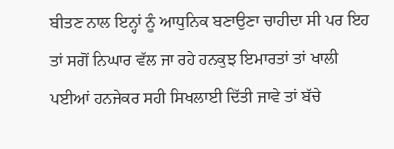ਬੀਤਣ ਨਾਲ ਇਨ੍ਹਾਂ ਨੂੰ ਆਧੁਨਿਕ ਬਣਾਉਣਾ ਚਾਹੀਦਾ ਸੀ ਪਰ ਇਹ ਤਾਂ ਸਗੋਂ ਨਿਘਾਰ ਵੱਲ ਜਾ ਰਹੇ ਹਨਕੁਝ ਇਮਾਰਤਾਂ ਤਾਂ ਖਾਲੀ ਪਈਆਂ ਹਨਜੇਕਰ ਸਹੀ ਸਿਖਲਾਈ ਦਿੱਤੀ ਜਾਵੇ ਤਾਂ ਬੱਚੇ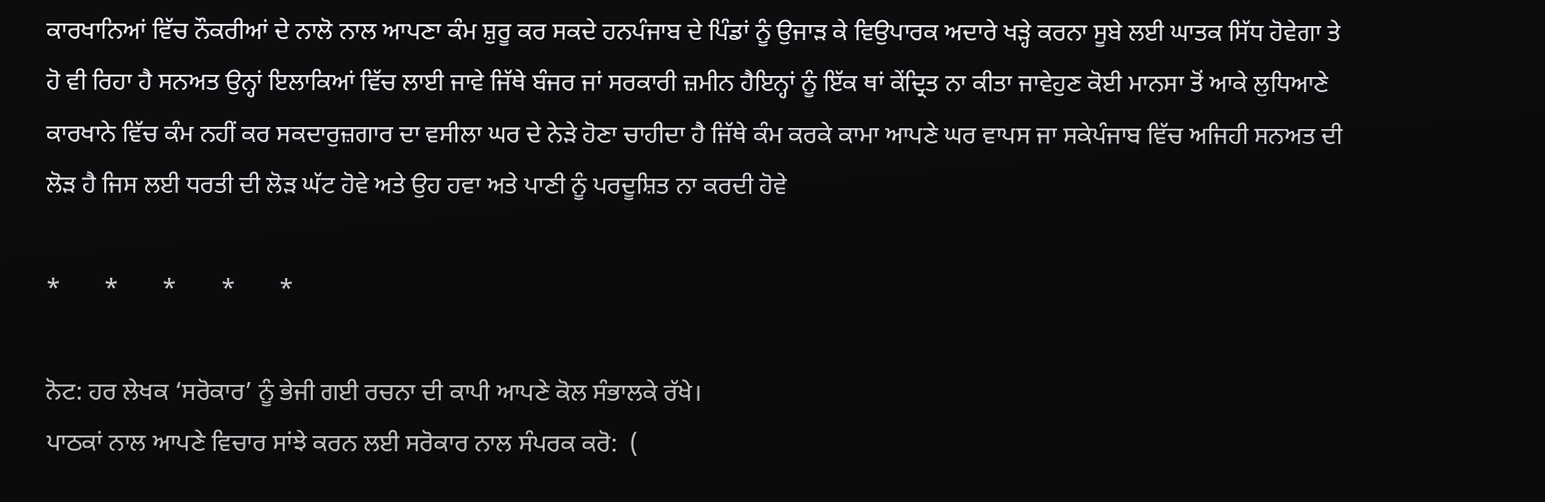ਕਾਰਖਾਨਿਆਂ ਵਿੱਚ ਨੌਕਰੀਆਂ ਦੇ ਨਾਲੋ ਨਾਲ ਆਪਣਾ ਕੰਮ ਸ਼ੁਰੂ ਕਰ ਸਕਦੇ ਹਨਪੰਜਾਬ ਦੇ ਪਿੰਡਾਂ ਨੂੰ ਉਜਾੜ ਕੇ ਵਿਉਪਾਰਕ ਅਦਾਰੇ ਖੜ੍ਹੇ ਕਰਨਾ ਸੂਬੇ ਲਈ ਘਾਤਕ ਸਿੱਧ ਹੋਵੇਗਾ ਤੇ ਹੋ ਵੀ ਰਿਹਾ ਹੈ ਸਨਅਤ ਉਨ੍ਹਾਂ ਇਲਾਕਿਆਂ ਵਿੱਚ ਲਾਈ ਜਾਵੇ ਜਿੱਥੇ ਬੰਜਰ ਜਾਂ ਸਰਕਾਰੀ ਜ਼ਮੀਨ ਹੈਇਨ੍ਹਾਂ ਨੂੰ ਇੱਕ ਥਾਂ ਕੇਂਦ੍ਰਿਤ ਨਾ ਕੀਤਾ ਜਾਵੇਹੁਣ ਕੋਈ ਮਾਨਸਾ ਤੋਂ ਆਕੇ ਲੁਧਿਆਣੇ ਕਾਰਖਾਨੇ ਵਿੱਚ ਕੰਮ ਨਹੀਂ ਕਰ ਸਕਦਾਰੁਜ਼ਗਾਰ ਦਾ ਵਸੀਲਾ ਘਰ ਦੇ ਨੇੜੇ ਹੋਣਾ ਚਾਹੀਦਾ ਹੈ ਜਿੱਥੇ ਕੰਮ ਕਰਕੇ ਕਾਮਾ ਆਪਣੇ ਘਰ ਵਾਪਸ ਜਾ ਸਕੇਪੰਜਾਬ ਵਿੱਚ ਅਜਿਹੀ ਸਨਅਤ ਦੀ ਲੋੜ ਹੈ ਜਿਸ ਲਈ ਧਰਤੀ ਦੀ ਲੋੜ ਘੱਟ ਹੋਵੇ ਅਤੇ ਉਹ ਹਵਾ ਅਤੇ ਪਾਣੀ ਨੂੰ ਪਰਦੂਸ਼ਿਤ ਨਾ ਕਰਦੀ ਹੋਵੇ

*       *       *       *       *

ਨੋਟ: ਹਰ ਲੇਖਕ ‘ਸਰੋਕਾਰ’ ਨੂੰ ਭੇਜੀ ਗਈ ਰਚਨਾ ਦੀ ਕਾਪੀ ਆਪਣੇ ਕੋਲ ਸੰਭਾਲਕੇ ਰੱਖੇ।
ਪਾਠਕਾਂ ਨਾਲ ਆਪਣੇ ਵਿਚਾਰ ਸਾਂਝੇ ਕਰਨ ਲਈ ਸਰੋਕਾਰ ਨਾਲ ਸੰਪਰਕ ਕਰੋ:  (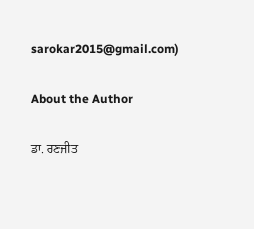sarokar2015@gmail.com)

About the Author

ਡਾ. ਰਣਜੀਤ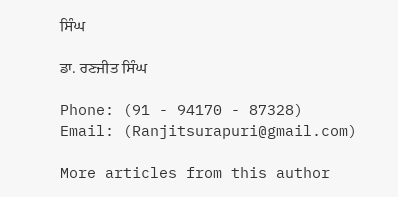ਸਿੰਘ

ਡਾ. ਰਣਜੀਤ ਸਿੰਘ

Phone: (91 - 94170 - 87328)
Email: (Ranjitsurapuri@gmail.com)

More articles from this author